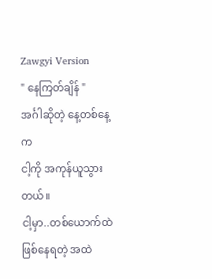Zawgyi Version
" နေကြတ်ချိန် "
အင်္ဂါဆိုတဲ့ နေ့တစ်နေ့က
ငါ့ကို အကုန်ယူသွားတယ်။
ငါ့မှာ..တစ်ယောက်ထဲ ဖြစ်နေရတဲ့ အထဲ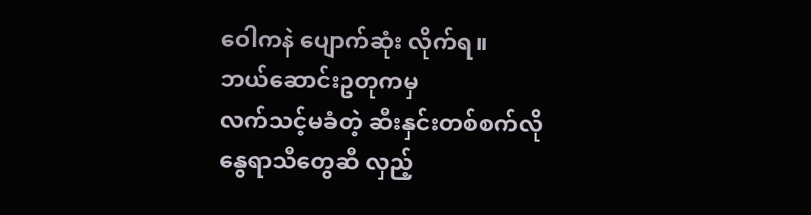ဝေါကနဲ ပျောက်ဆုံး လိုက်ရ။
ဘယ်ဆောင်းဥတုကမှ
လက်သင့်မခံတဲ့ ဆီးနှင်းတစ်စက်လို
နွေရာသီတွေဆီ လှည့်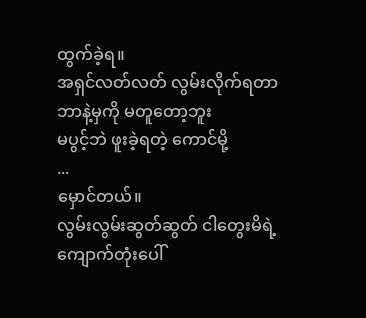ထွက်ခဲ့ရ။
အရှင်လတ်လတ် လွမ်းလိုက်ရတာ
ဘာနဲ့မှကို မတူတော့ဘူး
မပွင့်ဘဲ ဖူးခဲ့ရတဲ့ ကောင်မို့
...
မှောင်တယ်။
လွမ်းလွမ်းဆွတ်ဆွတ် ငါတွေးမိရဲ့
ကျောက်တုံးပေါ်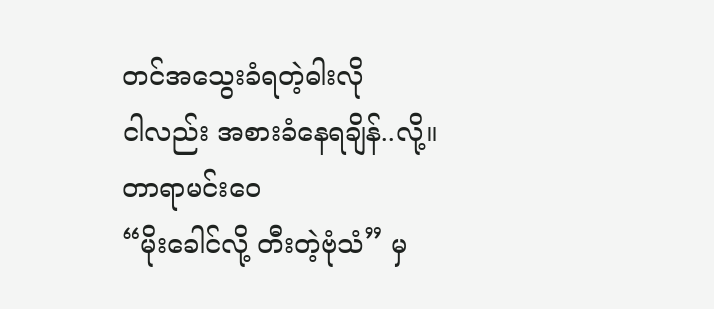တင်အသွေးခံရတဲ့ဓါးလို
ငါလည်း အစားခံနေရချိန်..လို့။
တာရာမင်းဝေ
“မိုးခေါင်လို့ တီးတဲ့ဗုံသံ” မှ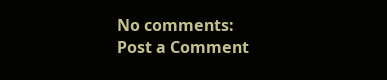No comments:
Post a Comment